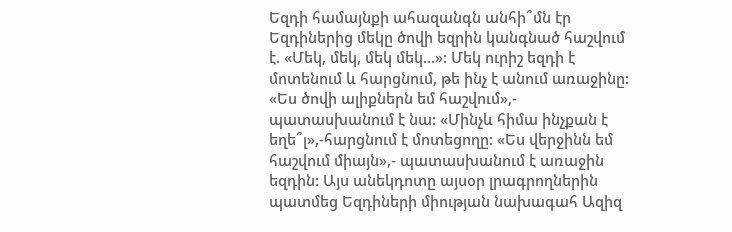Եզդի համայնքի ահազանգն անհի՞մն էր
Եզդիներից մեկը ծովի եզրին կանգնած հաշվում է. «Մեկ, մեկ, մեկ մեկ...»: Մեկ ուրիշ եզդի է մոտենում և հարցնում, թե ինչ է անում առաջինը: «Ես ծովի ալիքներն եմ հաշվում»,- պատասխանում է նա: «Մինչև հիմա ինչքան է եղե՞լ»,-հարցնում է մոտեցողը: «Ես վերջինն եմ հաշվում միայն»,- պատասխանում է առաջին եզդին: Այս անեկդոտը այսօր լրագրողներին պատմեց Եզդիների միության նախագահ Ազիզ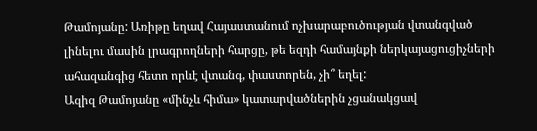Թամոյանը: Առիթը եղավ Հայաստանում ոչխարաբուծության վտանգված լինելու մասին լրագրողների հարցը, թե եզդի համայնքի ներկայացուցիչների ահազանգից հետո որևէ վտանգ, փաստորեն, չի՞ եղել:
Ազիզ Թամոյանը «մինչև հիմա» կատարվածներին չցանակցավ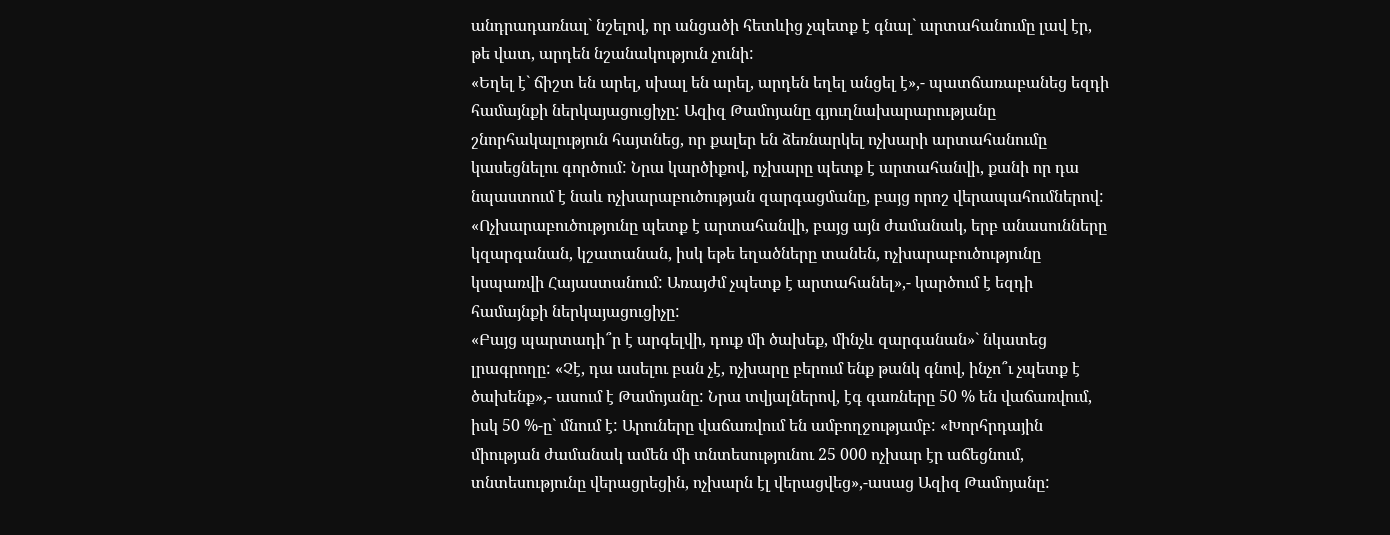անդրադառնալ` նշելով, որ անցածի հետևից չպետք է գնալ` արտահանումը լավ էր, թե վատ, արդեն նշանակություն չունի:
«Եղել է` ճիշտ են արել, սխալ են արել, արդեն եղել անցել է»,- պատճառաբանեց եզդի համայնքի ներկայացուցիչը: Ազիզ Թամոյանը գյուղնախարարությանը շնորհակալություն հայտնեց, որ քալեր են ձեռնարկել ոչխարի արտահանումը կասեցնելու գործում: Նրա կարծիքով, ոչխարը պետք է արտահանվի, քանի որ դա նպաստում է նաև ոչխարաբուծության զարգացմանը, բայց որոշ վերապահումներով:
«Ոչխարաբուծությունը պետք է արտահանվի, բայց այն ժամանակ, երբ անասունները կզարգանան, կշատանան, իսկ եթե եղածները տանեն, ոչխարաբուծությունը կսպառվի Հայաստանում: Առայժմ չպետք է արտահանել»,- կարծում է եզդի համայնքի ներկայացուցիչը:
«Բայց պարտադի՞ր է արգելվի, դուք մի ծախեք, մինչև զարգանան»` նկատեց լրագրողը: «Չէ, դա ասելու բան չէ, ոչխարը բերում ենք թանկ գնով, ինչո՞ւ չպետք է ծախենք»,- ասում է Թամոյանը: Նրա տվյալներով, էգ գառները 50 % են վաճառվում, իսկ 50 %-ը` մնում է: Արուները վաճառվում են ամբողջությամբ: «Խորհրդային միության ժամանակ ամեն մի տնտեսությունու 25 000 ոչխար էր աճեցնում, տնտեսությունը վերացրեցին, ոչխարն էլ վերացվեց»,-ասաց Ազիզ Թամոյանը: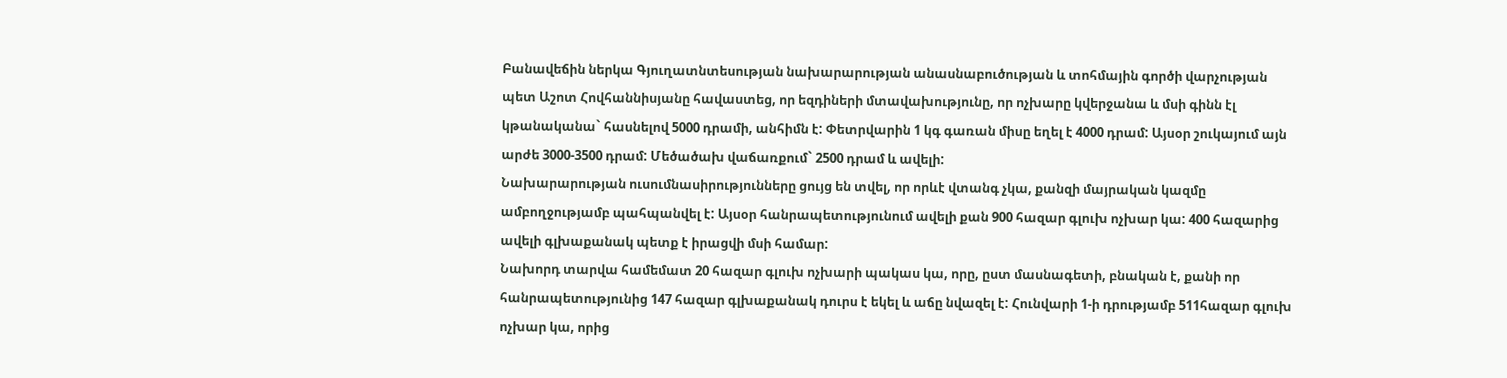Բանավեճին ներկա Գյուղատնտեսության նախարարության անասնաբուծության և տոհմային գործի վարչության պետ Աշոտ Հովհաննիսյանը հավաստեց, որ եզդիների մտավախությունը, որ ոչխարը կվերջանա և մսի գինն էլ կթանականա` հասնելով 5000 դրամի, անհիմն է: Փետրվարին 1 կգ գառան միսը եղել է 4000 դրամ: Այսօր շուկայում այն արժե 3000-3500 դրամ: Մեծածախ վաճառքում` 2500 դրամ և ավելի:
Նախարարության ուսումնասիրությունները ցույց են տվել, որ որևէ վտանգ չկա, քանզի մայրական կազմը ամբողջությամբ պահպանվել է: Այսօր հանրապետությունում ավելի քան 900 հազար գլուխ ոչխար կա: 400 հազարից ավելի գլխաքանակ պետք է իրացվի մսի համար:
Նախորդ տարվա համեմատ 20 հազար գլուխ ոչխարի պակաս կա, որը, ըստ մասնագետի, բնական է, քանի որ հանրապետությունից 147 հազար գլխաքանակ դուրս է եկել և աճը նվազել է: Հունվարի 1-ի դրությամբ 511հազար գլուխ ոչխար կա, որից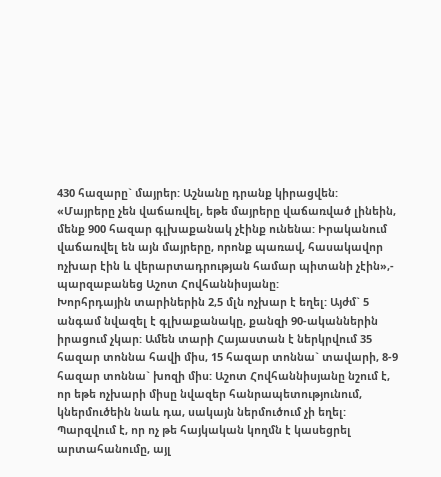430 հազարը` մայրեր: Աշնանը դրանք կիրացվեն:
«Մայրերը չեն վաճառվել, եթե մայրերը վաճառված լինեին, մենք 900 հազար գլխաքանակ չէինք ունենա: Իրականում վաճառվել են այն մայրերը, որոնք պառավ, հասակավոր ոչխար էին և վերարտադրության համար պիտանի չէին»,- պարզաբանեց Աշոտ Հովհաննիսյանը:
Խորհրդային տարիներին 2,5 մլն ոչխար է եղել: Այժմ` 5 անգամ նվազել է գլխաքանակը, քանզի 90-ականներին իրացում չկար: Ամեն տարի Հայաստան է ներկրվում 35 հազար տոննա հավի միս, 15 հազար տոննա` տավարի, 8-9 հազար տոննա` խոզի միս: Աշոտ Հովհաննիսյանը նշում է, որ եթե ոչխարի միսը նվազեր հանրապետությունում, կներմուծեին նաև դա, սակայն ներմուծում չի եղել:
Պարզվում է, որ ոչ թե հայկական կողմն է կասեցրել արտահանումը, այլ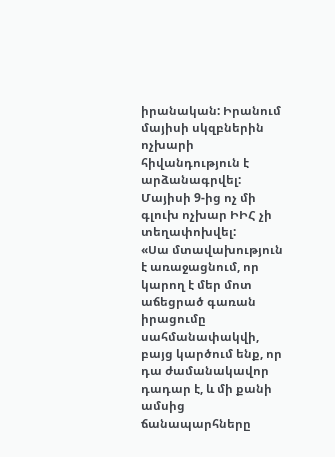իրանական: Իրանում մայիսի սկզբներին ոչխարի հիվանդություն է արձանագրվել: Մայիսի 9-ից ոչ մի գլուխ ոչխար ԻԻՀ չի տեղափոխվել:
«Սա մտավախություն է առաջացնում, որ կարող է մեր մոտ աճեցրած գառան իրացումը սահմանափակվի, բայց կարծում ենք, որ դա ժամանակավոր դադար է, և մի քանի ամսից ճանապարհները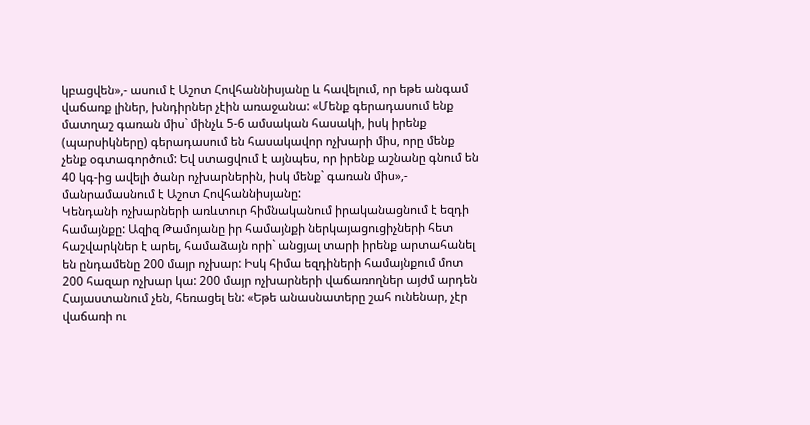կբացվեն»,- ասում է Աշոտ Հովհաննիսյանը և հավելում, որ եթե անգամ վաճառք լիներ, խնդիրներ չէին առաջանա: «Մենք գերադասում ենք մատղաշ գառան միս` մինչև 5-6 ամսական հասակի, իսկ իրենք (պարսիկները) գերադասում են հասակավոր ոչխարի միս, որը մենք չենք օգտագործում: Եվ ստացվում է այնպես, որ իրենք աշնանը գնում են 40 կգ-ից ավելի ծանր ոչխարներին, իսկ մենք` գառան միս»,- մանրամասնում է Աշոտ Հովհաննիսյանը:
Կենդանի ոչխարների առևտուր հիմնականում իրականացնում է եզդի համայնքը: Ազիզ Թամոյանը իր համայնքի ներկայացուցիչների հետ հաշվարկներ է արել, համաձայն որի` անցյալ տարի իրենք արտահանել են ընդամենը 200 մայր ոչխար: Իսկ հիմա եզդիների համայնքում մոտ 200 հազար ոչխար կա: 200 մայր ոչխարների վաճառողներ այժմ արդեն Հայաստանում չեն, հեռացել են: «Եթե անասնատերը շահ ունենար, չէր վաճառի ու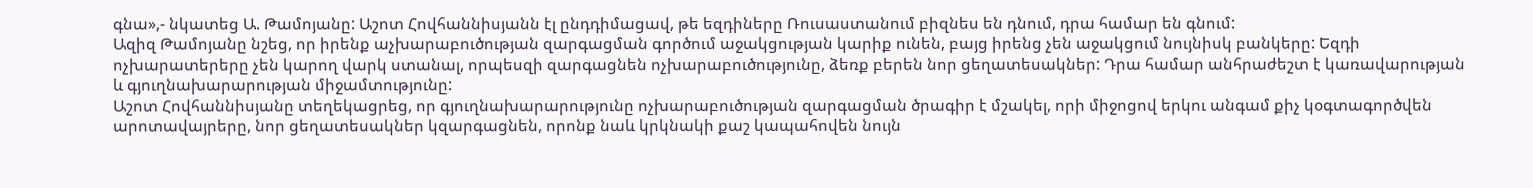գնա»,- նկատեց Ա. Թամոյանը: Աշոտ Հովհաննիսյանն էլ ընդդիմացավ, թե եզդիները Ռուսաստանում բիզնես են դնում, դրա համար են գնում:
Ազիզ Թամոյանը նշեց, որ իրենք աչխարաբուծության զարգացման գործում աջակցության կարիք ունեն, բայց իրենց չեն աջակցում նույնիսկ բանկերը: Եզդի ոչխարատերերը չեն կարող վարկ ստանալ, որպեսզի զարգացնեն ոչխարաբուծությունը, ձեռք բերեն նոր ցեղատեսակներ: Դրա համար անհրաժեշտ է կառավարության և գյուղնախարարության միջամտությունը:
Աշոտ Հովհաննիսյանը տեղեկացրեց, որ գյուղնախարարությունը ոչխարաբուծության զարգացման ծրագիր է մշակել, որի միջոցով երկու անգամ քիչ կօգտագործվեն արոտավայրերը, նոր ցեղատեսակներ կզարգացնեն, որոնք նաև կրկնակի քաշ կապահովեն նույն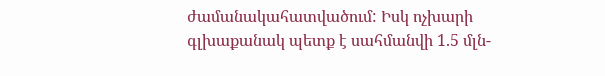ժամանակահատվածում: Իսկ ոչխարի գլխաքանակ պետք է սահմանվի 1.5 մլն-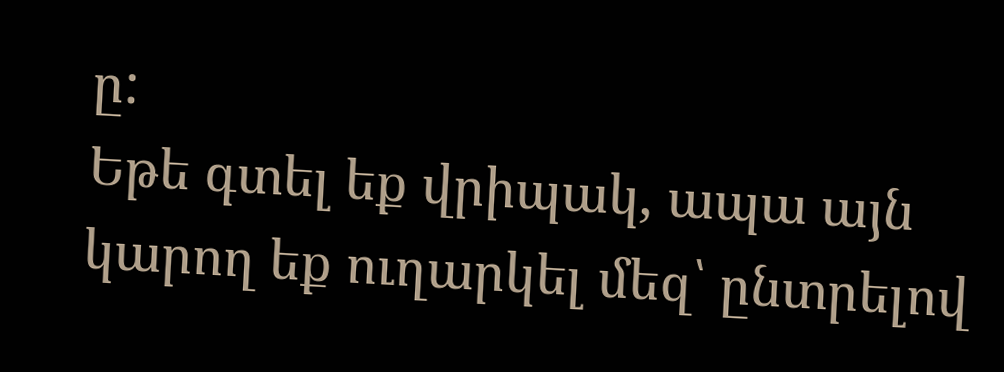ը:
Եթե գտել եք վրիպակ, ապա այն կարող եք ուղարկել մեզ՝ ընտրելով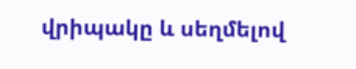վրիպակը և սեղմելով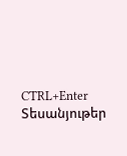CTRL+Enter
Տեսանյութեր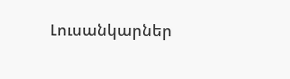Լուսանկարներ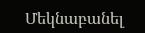Մեկնաբանել